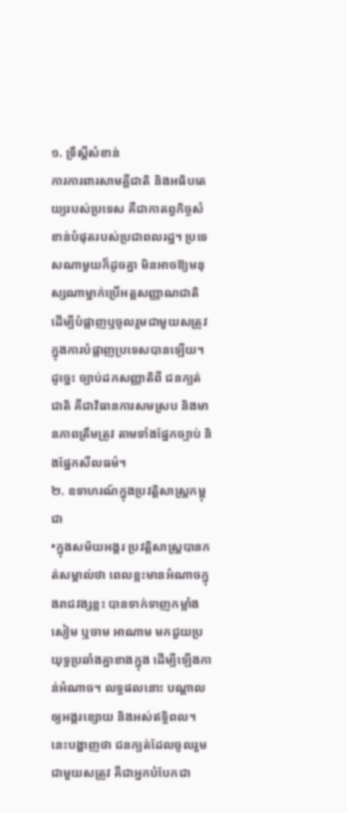១. ទ្រឹស្តីសំខាន់
ការការពារសាមគ្គីជាតិ និងអធិបតេយ្យរបស់ប្រទេស គឺជាកាតព្វកិច្ចសំខាន់បំផុតរបស់ប្រជាពលរដ្ឋ។ ប្រទេសណាមួយក៏ដូចគ្នា មិនអាចឱ្យមនុស្សណាម្នាក់ប្រើអត្តសញ្ញាណជាតិ ដើម្បីបំផ្លាញឬចូលរួមជាមួយសត្រូវក្នុងការបំផ្លាញប្រទេសបានឡើយ។ ដូច្នេះ ច្បាប់ដកសញ្ញាតិពី ជនក្បត់ជាតិ គឺជាវិធានការសមស្រប និងមានភាពត្រឹមត្រូវ តាមទាំងផ្នែកច្បាប់ និងផ្នែកសីលធម៌។
២. ឧទាហរណ៍ក្នុងប្រវត្តិសាស្ត្រកម្ពុជា
•ក្នុងសម័យអង្គរ ប្រវត្តិសាស្ត្របានកត់សម្គាល់ថា ពេលខ្លះមានអំណាចក្នុងរាជវង្សខ្លះ បានទាក់ទាញកម្លាំងសៀម ឬចាម អាណាម មកជួយប្រយុទ្ធប្រឆាំងគ្នាខាងក្នុង ដើម្បីឡើងកាន់អំណាច។ លទ្ធផលនោះ បណ្ដាលឲ្យអង្គរខ្សោយ និងអស់ឥទ្ធិពល។ នេះបង្ហាញថា ជនក្បត់ដែលចូលរួមជាមួយសត្រូវ គឺជាអ្នកបំបែកជា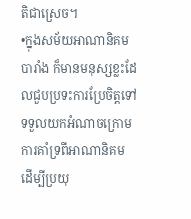តិជាស្រេច។
•ក្នុងសម័យអាណានិគមបារាំង ក៏មានមនុស្សខ្លះដែលជួបប្រទះការប្រែចិត្តទៅទទួលយកអំណាចក្រោមការគាំទ្រពីអាណានិគម ដើម្បីប្រយុ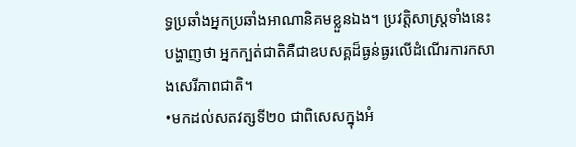ទ្ធប្រឆាំងអ្នកប្រឆាំងអាណានិគមខ្លួនឯង។ ប្រវត្តិសាស្ត្រទាំងនេះបង្ហាញថា អ្នកក្បត់ជាតិគឺជាឧបសគ្គដ៏ធ្ងន់ធ្ងរលើដំណើរការកសាងសេរីភាពជាតិ។
•មកដល់សតវត្សទី២០ ជាពិសេសក្នុងអំ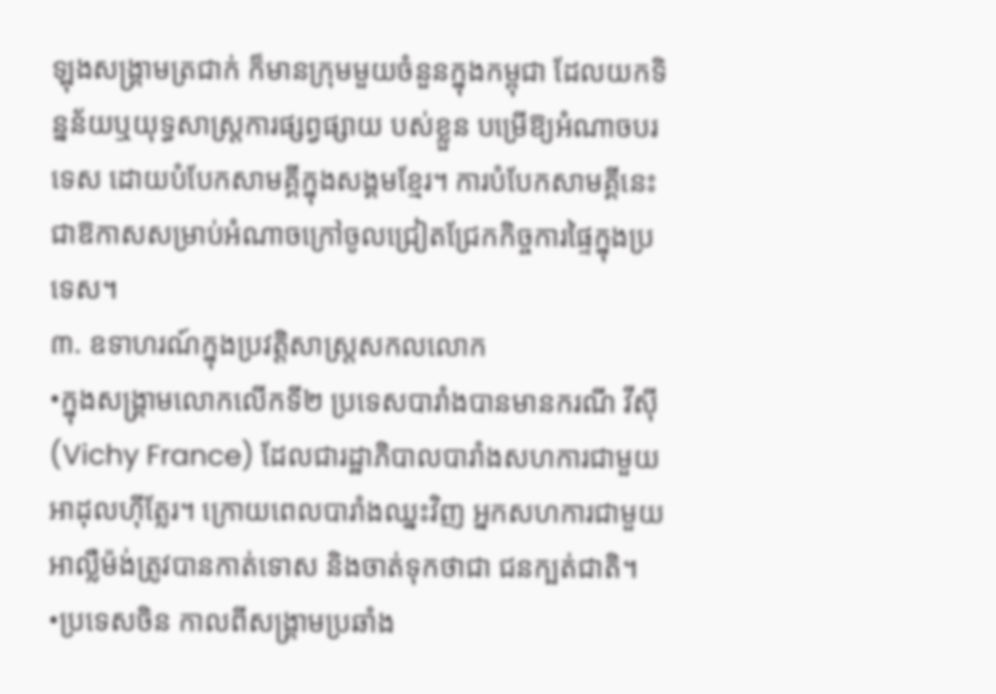ឡុងសង្គ្រាមត្រជាក់ ក៏មានក្រុមមួយចំនួនក្នុងកម្ពុជា ដែលយកទិន្នន័យឬយុទ្ធសាស្ត្រការផ្សព្វផ្សាយ បស់ខ្លួន បម្រើឱ្យអំណាចបរទេស ដោយបំបែកសាមគ្គីក្នុងសង្គមខ្មែរ។ ការបំបែកសាមគ្គីនេះជាឱកាសសម្រាប់អំណាចក្រៅចូលជ្រៀតជ្រែកកិច្ចការផ្ទៃក្នុងប្រទេស។
៣. ឧទាហរណ៍ក្នុងប្រវត្តិសាស្ត្រសកលលោក
•ក្នុងសង្គ្រាមលោកលើកទី២ ប្រទេសបារាំងបានមានករណី វីស៊ី (Vichy France) ដែលជារដ្ឋាភិបាលបារាំងសហការជាមួយអាដុលហ៊ីត្លែរ។ ក្រោយពេលបារាំងឈ្នះវិញ អ្នកសហការជាមួយអាល្លឺម៉ង់ត្រូវបានកាត់ទោស និងចាត់ទុកថាជា ជនក្បត់ជាតិ។
•ប្រទេសចិន កាលពីសង្គ្រាមប្រឆាំង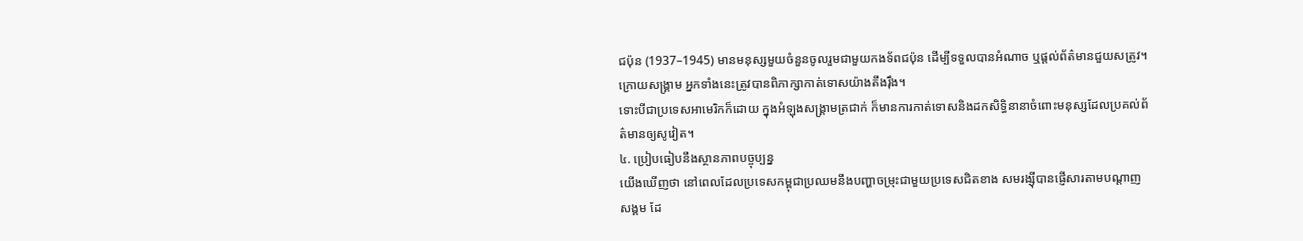ជប៉ុន (1937–1945) មានមនុស្សមួយចំនួនចូលរួមជាមួយកងទ័ពជប៉ុន ដើម្បីទទួលបានអំណាច ឬផ្តល់ព័ត៌មានជួយសត្រូវ។ ក្រោយសង្គ្រាម អ្នកទាំងនេះត្រូវបានពិភាក្សាកាត់ទោសយ៉ាងតឹងរ៉ឹង។
ទោះបីជាប្រទេសអាមេរិកក៏ដោយ ក្នុងអំឡុងសង្គ្រាមត្រជាក់ ក៏មានការកាត់ទោសនិងដកសិទ្ធិនានាចំពោះមនុស្សដែលប្រគល់ព័ត៌មានឲ្យសូវៀត។
៤. ប្រៀបធៀបនឹងស្ថានភាពបច្ចុប្បន្ន
យើងឃើញថា នៅពេលដែលប្រទេសកម្ពុជាប្រឈមនឹងបញ្ហាចម្រុះជាមួយប្រទេសជិតខាង សមរង្ស៊ីបានផ្ញើសារតាមបណ្តាញសង្គម ដែ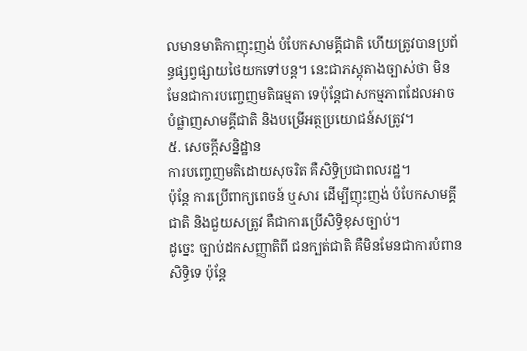លមានមាតិកាញុះញង់ បំបែកសាមគ្គីជាតិ ហើយត្រូវបានប្រព័ន្ធផ្សព្វផ្សាយថៃយកទៅបន្ត។ នេះជាភស្តុតាងច្បាស់ថា មិនមែនជាការបញ្ចេញមតិធម្មតា ទេប៉ុន្តែជាសកម្មភាពដែលអាចបំផ្លាញសាមគ្គីជាតិ និងបម្រើអត្ថប្រយោជន៍សត្រូវ។
៥. សេចក្តីសន្និដ្ឋាន
ការបញ្ចេញមតិដោយសុចរិត គឺសិទ្ធិប្រជាពលរដ្ឋ។
ប៉ុន្តែ ការប្រើពាក្យពេចន៍ ឬសារ ដើម្បីញុះញង់ បំបែកសាមគ្គីជាតិ និងជួយសត្រូវ គឺជាការប្រើសិទ្ធិខុសច្បាប់។
ដូច្នេះ ច្បាប់ដកសញ្ញាតិពី ជនក្បត់ជាតិ គឺមិនមែនជាការបំពានសិទ្ធិទេ ប៉ុន្តែ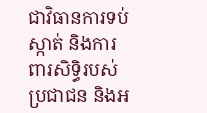ជាវិធានការទប់ស្កាត់ និងការពារសិទ្ធិរបស់ប្រជាជន និងអ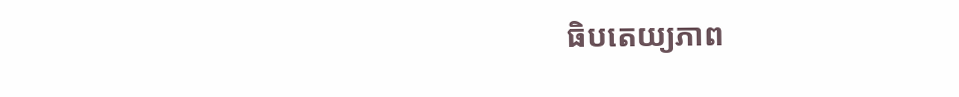ធិបតេយ្យភាព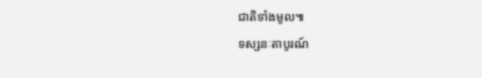ជាតិទាំងមូល៕
ទស្សនៈតាបូរណ៍